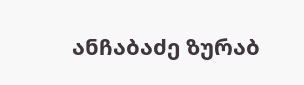ანჩაბაძე ზურაბ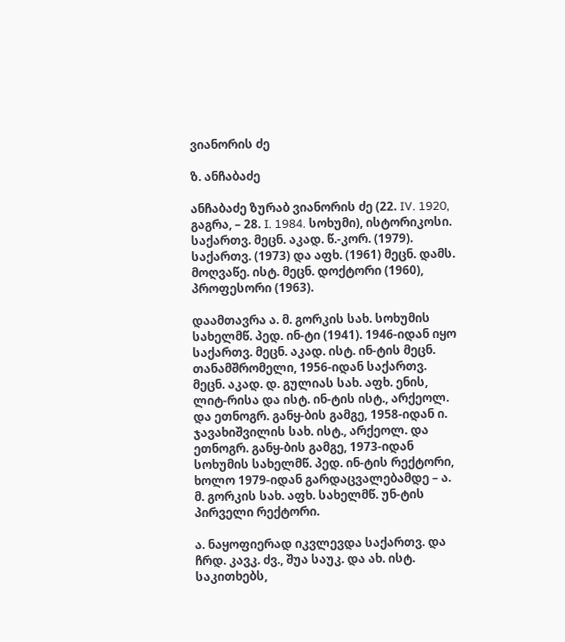ვიანორის ძე

ზ. ანჩაბაძე

ანჩაბაძე ზურაბ ვიანორის ძე (22. IV. 1920, გაგრა, – 28. I. 1984. სოხუმი), ისტორიკოსი. საქართვ. მეცნ. აკად. წ.-კორ. (1979). საქართვ. (1973) და აფხ. (1961) მეცნ. დამს. მოღვაწე. ისტ. მეცნ. დოქტორი (1960), პროფესორი (1963).

დაამთავრა ა. მ. გორკის სახ. სოხუმის სახელმწ. პედ. ინ-ტი (1941). 1946-იდან იყო საქართვ. მეცნ. აკად. ისტ. ინ-ტის მეცნ. თანამშრომელი, 1956-იდან საქართვ. მეცნ. აკად. დ. გულიას სახ. აფხ. ენის, ლიტ-რისა და ისტ. ინ-ტის ისტ., არქეოლ. და ეთნოგრ. განყ-ბის გამგე, 1958-იდან ი. ჯავახიშვილის სახ. ისტ., არქეოლ. და ეთნოგრ. განყ-ბის გამგე, 1973-იდან სოხუმის სახელმწ. პედ. ინ-ტის რექტორი, ხოლო 1979-იდან გარდაცვალებამდე – ა. მ. გორკის სახ. აფხ. სახელმწ. უნ-ტის პირველი რექტორი.

ა. ნაყოფიერად იკვლევდა საქართვ. და ჩრდ. კავკ. ძვ., შუა საუკ. და ახ. ისტ. საკითხებს,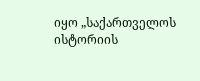იყო „საქართველოს ისტორიის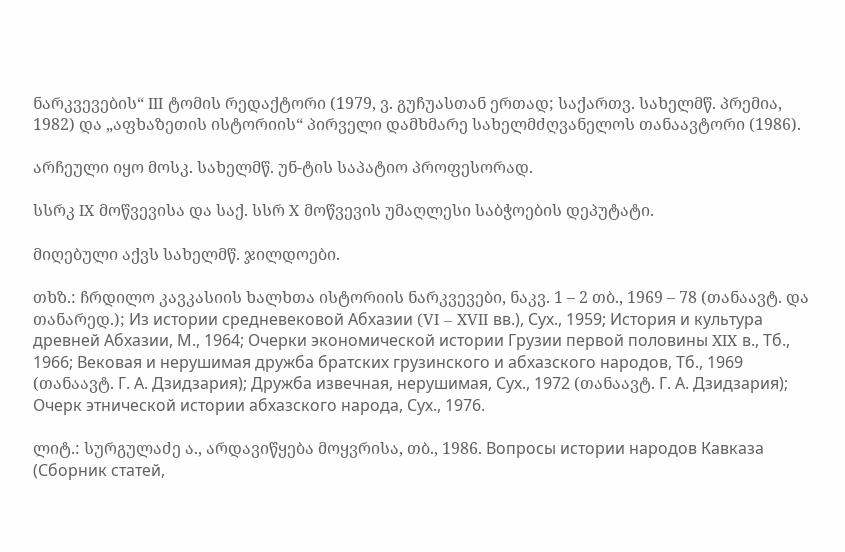ნარკვევების“ III ტომის რედაქტორი (1979, ვ. გუჩუასთან ერთად; საქართვ. სახელმწ. პრემია, 1982) და „აფხაზეთის ისტორიის“ პირველი დამხმარე სახელმძღვანელოს თანაავტორი (1986).

არჩეული იყო მოსკ. სახელმწ. უნ-ტის საპატიო პროფესორად.

სსრკ IX მოწვევისა და საქ. სსრ X მოწვევის უმაღლესი საბჭოების დეპუტატი.

მიღებული აქვს სახელმწ. ჯილდოები.

თხზ.: ჩრდილო კავკასიის ხალხთა ისტორიის ნარკვევები, ნაკვ. 1 – 2 თბ., 1969 – 78 (თანაავტ. და თანარედ.); Из истории средневековой Абхазии (VI – XVII вв.), Сух., 1959; История и культура древней Абхазии, М., 1964; Очерки экономической истории Грузии первой половины XIX в., Тб., 1966; Вековая и нерушимая дружба братских грузинского и абхазского народов, Тб., 1969 (თანაავტ. Г. А. Дзидзария); Дружба извечная, нерушимая, Сух., 1972 (თანაავტ. Г. А. Дзидзария); Очерк этнической истории абхазского народа, Сух., 1976.

ლიტ.: სურგულაძე ა., არდავიწყება მოყვრისა, თბ., 1986. Вопросы истории народов Кавказа (Сборник статей,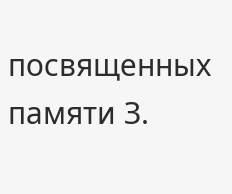посвященных памяти З.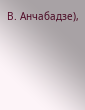В. Анчабадзе),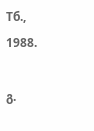Тб., 1988.

გ.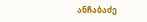ანჩაბაძე